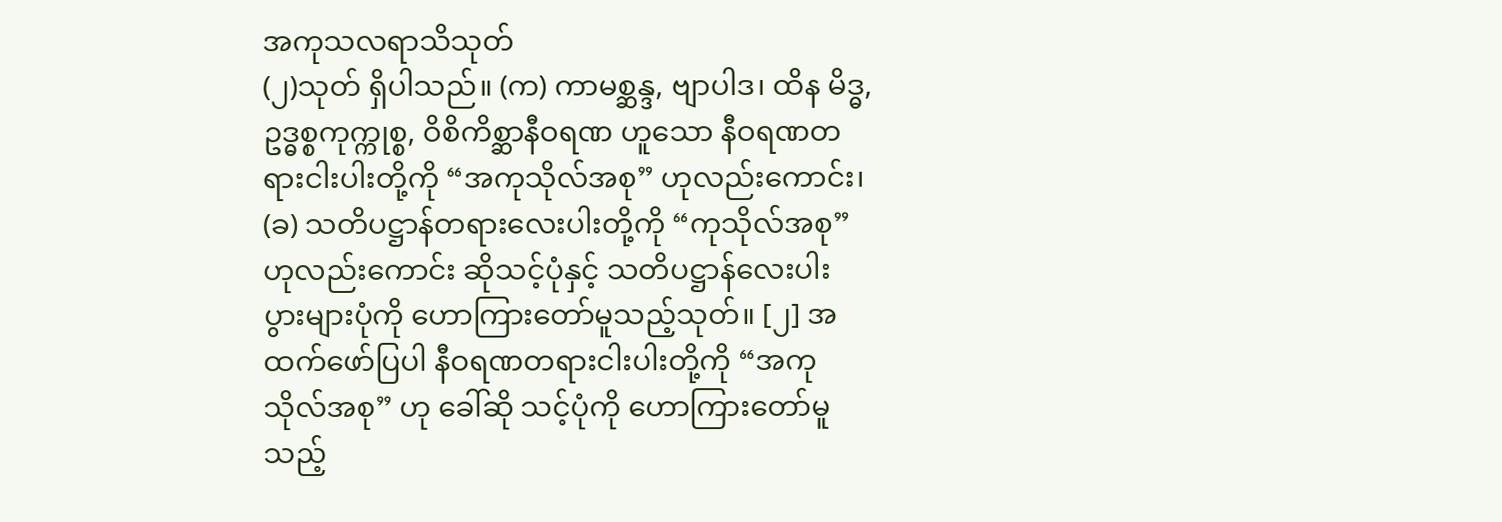အကုသလရာသိသုတ်
(၂)သုတ် ရှိပါသည်။ (က) ကာမစ္ဆန္ဒ, ဗျာပါဒ၊ ထိန မိဒ္ဓ, ဥဒ္ဓစ္စကုက္ကုစ္စ, ဝိစိကိစ္ဆာနီဝရဏ ဟူသော နီဝရဏတရားငါးပါးတို့ကို “အကုသိုလ်အစု” ဟုလည်းကောင်း၊ (ခ) သတိပဋ္ဌာန်တရားလေးပါးတို့ကို “ကုသိုလ်အစု” ဟုလည်းကောင်း ဆိုသင့်ပုံနှင့် သတိပဋ္ဌာန်လေးပါး ပွားများပုံကို ဟောကြားတော်မူသည့်သုတ်။ [၂] အထက်ဖော်ပြပါ နီဝရဏတရားငါးပါးတို့ကို “အကုသိုလ်အစု” ဟု ခေါ်ဆို သင့်ပုံကို ဟောကြားတော်မူသည့်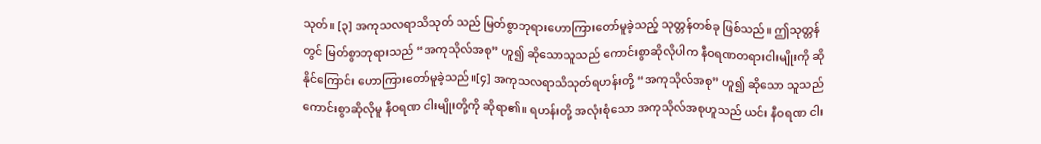သုတ်။ [၃] အကုသလရာသိသုတ် သည် မြတ်စွာဘုရားဟောကြားတော်မူခဲ့သည့် သုတ္တန်တစ်ခု ဖြစ်သည်။ ဤသုတ္တန်တွင် မြတ်စွာဘုရားသည် “အကုသိုလ်အစု” ဟူ၍ ဆိုသောသူသည် ကောင်းစွာဆိုလိုပါက နီဝရဏတရားငါးမျိုးကို ဆိုနိုင်ကြောင်း ဟောကြားတော်မူခဲ့သည်။[၄] အကုသလရာသိသုတ်ရဟန်းတို့ “အကုသိုလ်အစု” ဟူ၍ ဆိုသော သူသည် ကောင်းစွာဆိုလိုမူ နီဝရဏ ငါးမျိုးတို့ကို ဆိုရာ၏။ ရဟန်းတို့ အလုံးစုံသော အကုသိုလ်အစုဟူသည် ယင်း နီဝရဏ ငါး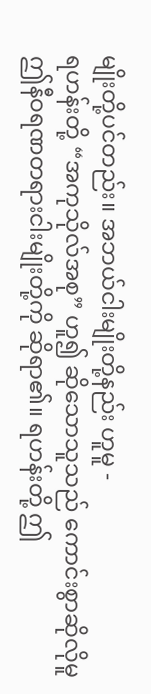မျိုးတို့ပင်တည်း။ အဘယ်ငါးမျိုးတို့နည်း ဟူမူ -
ရဟန်းတို့ “အကုသိုလ်အစု” ဟူ၍ ဆိုသောသူသည် ကောင်းစွာဆိုလိုမူ ဤနီဝရဏတရားငါးမျိုးတို့ကို ဆိုရာ၏။ ရဟန်းတို့ ဤ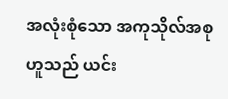အလုံးစုံသော အကုသိုလ်အစုဟူသည် ယင်း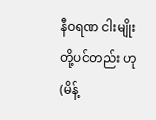နီဝရဏ ငါးမျိုးတို့ပင်တည်း ဟု(မိန့်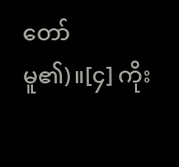တော်မူ၏)။[၄] ကိုး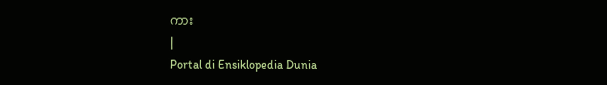ကား
|
Portal di Ensiklopedia Dunia